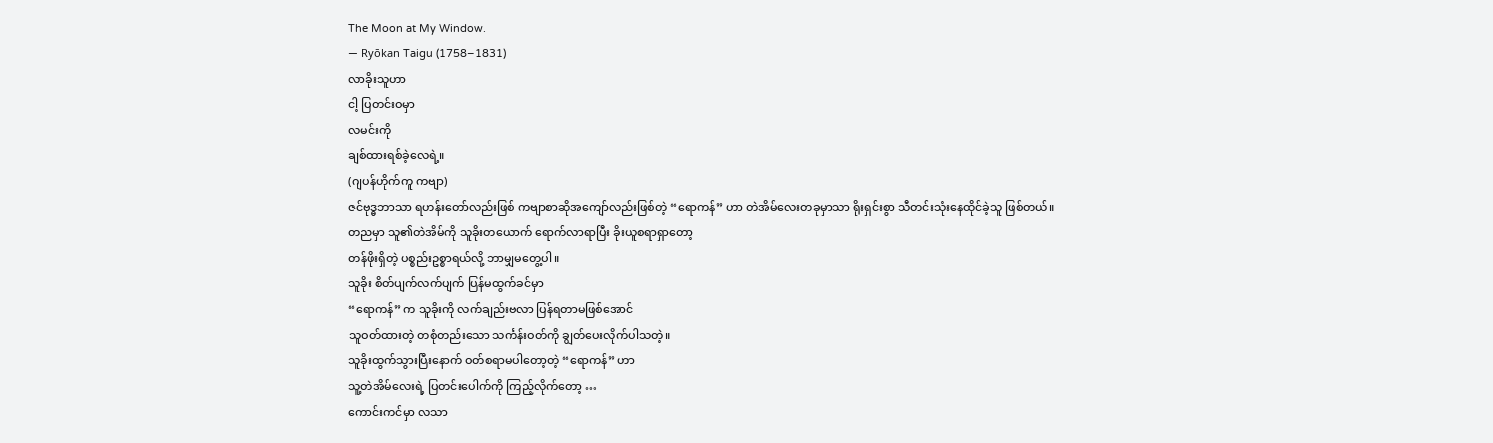The Moon at My Window.
— Ryōkan Taigu (1758–1831)
လာခိုးသူဟာ
ငါ့ ပြတင်းဝမှာ
လမင်းကို
ချစ်ထားရစ်ခဲ့လေရဲ့။
(ဂျပန်ဟိုက်ကူ ကဗျာ)
ဇင်ဗုဒ္ဓဘာသာ ရဟန်းတော်လည်းဖြစ် ကဗျာစာဆိုအကျော်လည်းဖြစ်တဲ့ “ရောကန်” ဟာ တဲအိမ်လေးတခုမှာသာ ရိုးရှင်းစွာ သီတင်းသုံးနေထိုင်ခဲ့သူ ဖြစ်တယ်။
တညမှာ သူ၏တဲအိမ်ကို သူခိုးတယောက် ရောက်လာရာပြီး ခိုးယူစရာရှာတော့
တန်ဖိုးရှိတဲ့ ပစ္စည်းဥစ္စာရယ်လို့ ဘာမျှမတွေ့ပါ။
သူခိုး စိတ်ပျက်လက်ပျက် ပြန်မထွက်ခင်မှာ
“ရောကန်” က သူခိုးကို လက်ချည်းဗလာ ပြန်ရတာမဖြစ်အောင်
သူဝတ်ထားတဲ့ တစုံတည်းသော သင်္ကန်းဝတ်ကို ချွတ်ပေးလိုက်ပါသတဲ့။
သူခိုးထွက်သွားပြီးနောက် ဝတ်စရာမပါတော့တဲ့ “ရောကန်” ဟာ
သူ့တဲအိမ်လေးရဲ့ ပြတင်းပေါက်ကို ကြည့်လိုက်တော့ …
ကောင်းကင်မှာ လသာ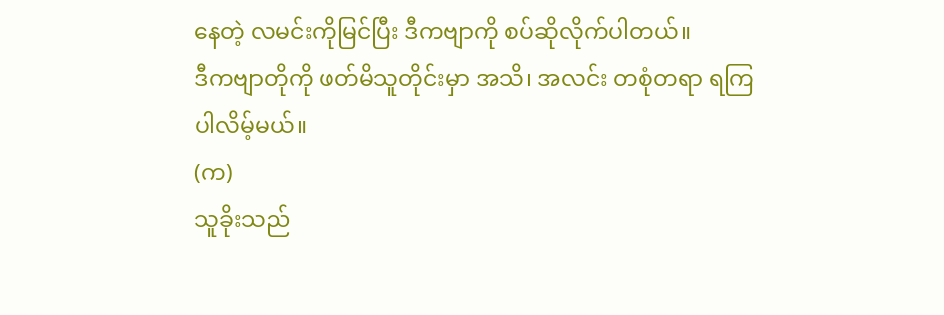နေတဲ့ လမင်းကိုမြင်ပြီး ဒီကဗျာကို စပ်ဆိုလိုက်ပါတယ်။
ဒီကဗျာတိုကို ဖတ်မိသူတိုင်းမှာ အသိ၊ အလင်း တစုံတရာ ရကြပါလိမ့်မယ်။
(က)
သူခိုးသည်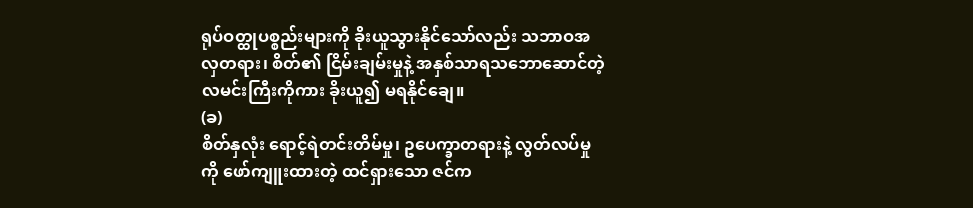ရုပ်ဝတ္ထုပစ္စည်းများကို ခိုးယူသွားနိုင်သော်လည်း သဘာဝအလှတရား၊ စိတ်၏ ငြိမ်းချမ်းမှုနဲ့ အနှစ်သာရသဘောဆောင်တဲ့ လမင်းကြီးကိုကား ခိုးယူ၍ မရနိုင်ချေ။
(ခ)
စိတ်နှလုံး ရောင့်ရဲတင်းတိမ်မှု၊ ဥပေက္ခာတရားနဲ့ လွတ်လပ်မှုကို ဖော်ကျူးထားတဲ့ ထင်ရှားသော ဇင်က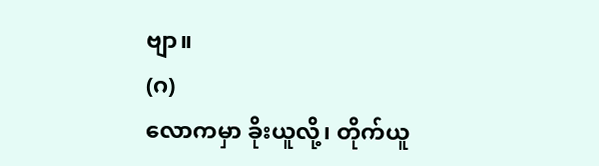ဗျာ။
(ဂ)
လောကမှာ ခိုးယူလို့၊ တိုက်ယူ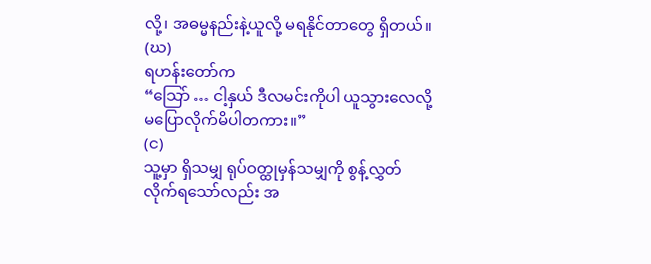လို့၊ အဓမ္မနည်းနဲ့ယူလို့ မရနိုင်တာတွေ ရှိတယ်။
(ဃ)
ရဟန်းတော်က
“သြော် … ငါ့နှယ် ဒီလမင်းကိုပါ ယူသွားလေလို့ မပြောလိုက်မိပါတကား။”
(င)
သူ့မှာ ရှိသမျှ ရုပ်ဝတ္ထုမှန်သမျှကို စွန့်လွှတ်လိုက်ရသော်လည်း အ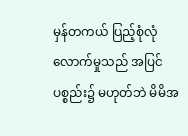မှန်တကယ် ပြည့်စုံလုံလောက်မှုသည် အပြင်ပစ္စည်း၌ မဟုတ်ဘဲ မိမိအ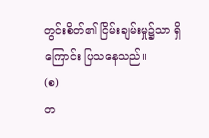တွင်းစိတ်၏ ငြိမ်းချမ်းမှု၌သာ ရှိကြောင်း ပြသနေသည်။
(စ)
တ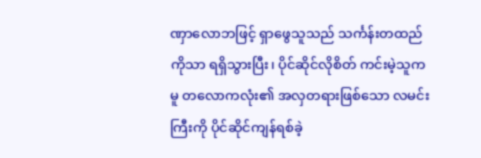ဏှာလောဘဖြင့် ရှာဖွေသူသည် သင်္ကန်းတထည်ကိုသာ ရရှိသွားပြီး၊ ပိုင်ဆိုင်လိုစိတ် ကင်းမဲ့သူကမူ တလောကလုံး၏ အလှတရားဖြစ်သော လမင်းကြီးကို ပိုင်ဆိုင်ကျန်ရစ်ခဲ့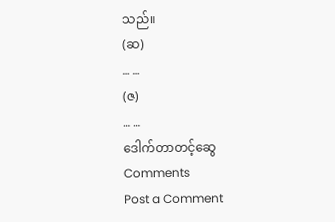သည်။
(ဆ)
… …
(ဇ)
… …
ဒေါက်တာတင့်ဆွေ
Comments
Post a Comment